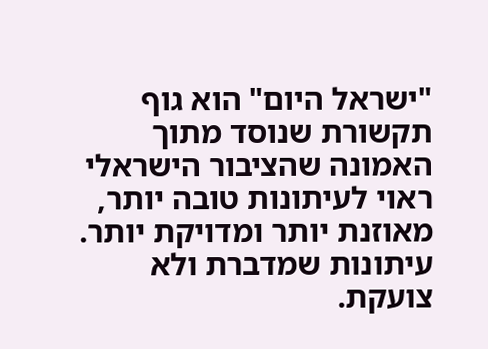"ישראל היום" הוא גוף תקשורת שנוסד מתוך האמונה שהציבור הישראלי ראוי לעיתונות טובה יותר, מאוזנת יותר ומדויקת יותר. עיתונות שמדברת ולא צועקת.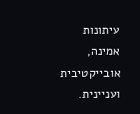עיתונות אמינה, אובייקטיבית ועניינית.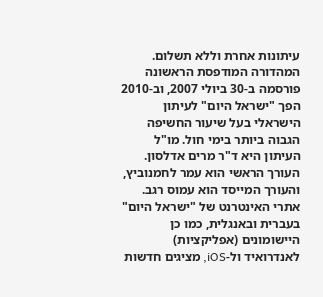עיתונות אחרת וללא תשלום. המהדורה המודפסת הראשונה פורסמה ב-30 ביולי 2007, וב-2010 הפך "ישראל היום" לעיתון הישראלי בעל שיעור החשיפה הגבוה ביותר בימי חול. מו"ל העיתון היא ד"ר מרים אדלסון. העורך הראשי הוא עמר לחמנוביץ, והעורך המייסד הוא עמוס רגב. אתרי האינטרנט של "ישראל היום" בעברית ובאנגלית, כמו כן היישומונים (אפליקציות) לאנדרואיד ול-iOS, מציגים חדשות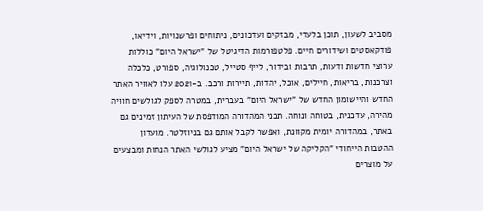מסביב לשעון, תוכן בלעדי, מבזקים ועדכונים, ניתוחים ופרשנויות, וידיאו, פודקאסטים ושידורים חיים. פלטפורמות הדיגיטל של "ישראל היום" כוללות ערוצי חדשות ודעות, תרבות ובידור, לייף סטייל, טכנולוגיה, ספורט, כלכלה וצרכנות, בריאות, חיילים, אוכל, יהדות, תיירות ורכב. ב-2021 עלו לאוויר האתר החדש והיישומון החדש של "ישראל היום" בעברית, במטרה לספק לגולשים חוויה מהירה, עדכנית, בטוחה ונוחה. תכני המהדורה המודפסת של העיתון זמינים גם באתר, במהדורה יומית מקוונת, ואפשר לקבל אותם גם בניוזלטר. מועדון ההטבות הייחודי "הקליקה של ישראל היום" מציע לגולשי האתר הנחות ומבצעים על מוצרים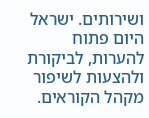ושירותים. ישראל היום פתוח להערות, לביקורת ולהצעות לשיפור מקהל הקוראים.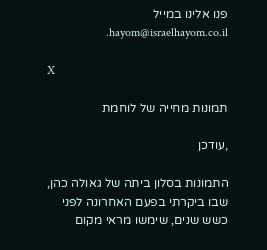פנו אלינו במייל hayom@israelhayom.co.il.

X

תמונות מחייה של לוחמת

,עודכן

התמונות בסלון ביתה של גאולה כהן, שבו ביקרתי בפעם האחרונה לפני כשש שנים, שימשו מראי מקום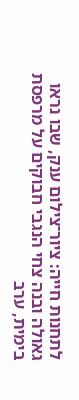לתחנות חייה: ציור־צילום ענק, שבו נראו גאולה ובנה צחי הנגבי חבוקים על מרפסת בימית, ערב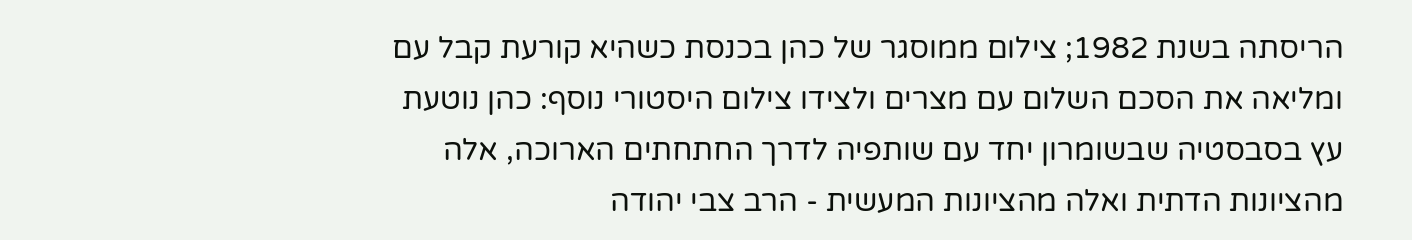הריסתה בשנת 1982; צילום ממוסגר של כהן בכנסת כשהיא קורעת קבל עם ומליאה את הסכם השלום עם מצרים ולצידו צילום היסטורי נוסף: כהן נוטעת עץ בסבסטיה שבשומרון יחד עם שותפיה לדרך החתחתים הארוכה, אלה מהציונות הדתית ואלה מהציונות המעשית - הרב צבי יהודה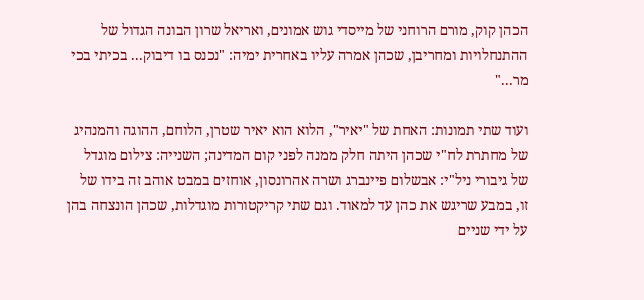הכהן קוק, מורם הרוחני של מייסדי גוש אמונים, ואריאל שרון הבונה הגדול של ההתנחלויות ומחריבן, שכהן אמרה עליו באחרית ימיה: "נכנס בו דיבוק... בכיתי בכי מר..."

ועוד שתי תמונות: האחת של "יאיר", הלוא הוא יאיר שטרן, הלוחם, ההוגה והמנהיג של מחתרת לח"י שכהן היתה חלק ממנה לפני קום המדינה; השנייה: צילום מוגדל של גיבורי ניל"י: אבשלום פיינברג ושרה אהרונסון, אוחזים במבט אוהב זה בידו של זו, במבע שריגש את כהן עד למאוד. וגם שתי קריקטורות מוגדלות, שכהן הונצחה בהן על ידי שניים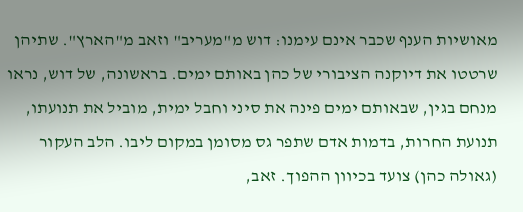מאושיות הענף שכבר אינם עימנו: דוש מ"מעריב" וזאב מ"הארץ". שתיהן שרטטו את דיוקנה הציבורי של כהן באותם ימים. בראשונה, של דוש, נראו מנחם בגין, שבאותם ימים פינה את סיני וחבל ימית, מוביל את תנועתו, תנועת החרות, בדמות אדם שתפר גס מסומן במקום ליבו. הלב העקור (גאולה כהן) צועד בכיוון ההפוך. זאב,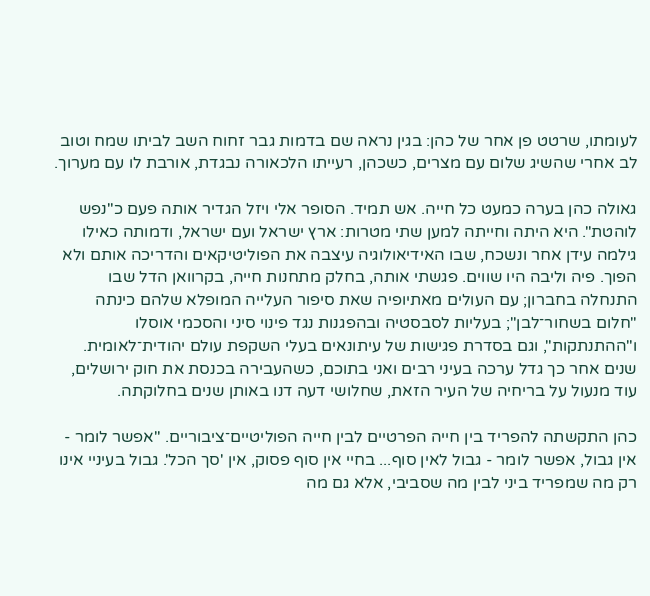לעומתו, שרטט פן אחר של כהן: בגין נראה שם בדמות גבר זחוח השב לביתו שמח וטוב לב אחרי שהשיג שלום עם מצרים, כשכהן, רעייתו הלכאורה נבגדת, אורבת לו עם מערוך.

גאולה כהן בערה כמעט כל חייה. אש תמיד. הסופר אלי ויזל הגדיר אותה פעם כ"נפש לוהטת". היא היתה וחייתה למען שתי מטרות: ארץ ישראל ועם ישראל, ודמותה כאילו גילמה עידן אחר ונשכח, שבו האידיאולוגיה עיצבה את הפוליטיקאים והדריכה אותם ולא הפוך. פיה וליבה היו שווים. פגשתי אותה, בחלק מתחנות חייה, בקרוואן הדל שבו התנחלה בחברון; עם העולים מאתיופיה שאת סיפור העלייה המופלא שלהם כינתה "חלום בשחור־לבן"; בעליות לסבסטיה ובהפגנות נגד פינוי סיני והסכמי אוסלו ו"ההתנתקות", וגם בסדרת פגישות של עיתונאים בעלי השקפת עולם יהודית־לאומית. שנים אחר כך גדל ערכה בעיני רבים ואני בתוכם, כשהעבירה בכנסת את חוק ירושלים, עוד מנעול על בריחיה של העיר הזאת, שחלושי דעה דנו באותן שנים בחלוקתה.

כהן התקשתה להפריד בין חייה הפרטיים לבין חייה הפוליטיים־ציבוריים. "אפשר לומר - אין גבול, אפשר לומר - גבול לאין סוף... בחיי אין סוף פסוק, אין 'סך הכל'. גבול בעיניי אינו רק מה שמפריד ביני לבין מה שסביבי, אלא גם מה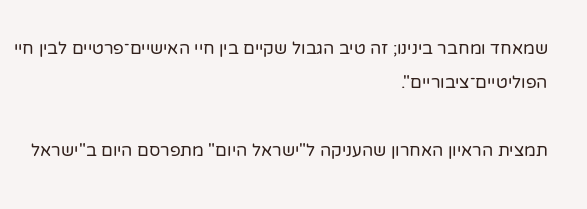שמאחד ומחבר בינינו; זה טיב הגבול שקיים בין חיי האישיים־פרטיים לבין חיי הפוליטיים־ציבוריים".

תמצית הראיון האחרון שהעניקה ל"ישראל היום" מתפרסם היום ב"ישראל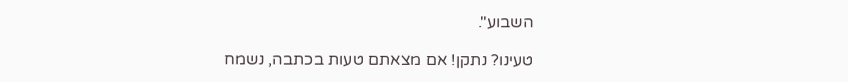השבוע".

טעינו? נתקן! אם מצאתם טעות בכתבה, נשמח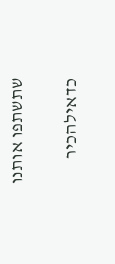שתשתפו אותנו

כדאילהכיר